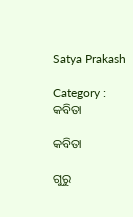Satya Prakash

Category : କବିତା

କବିତା

ଗୁରୁ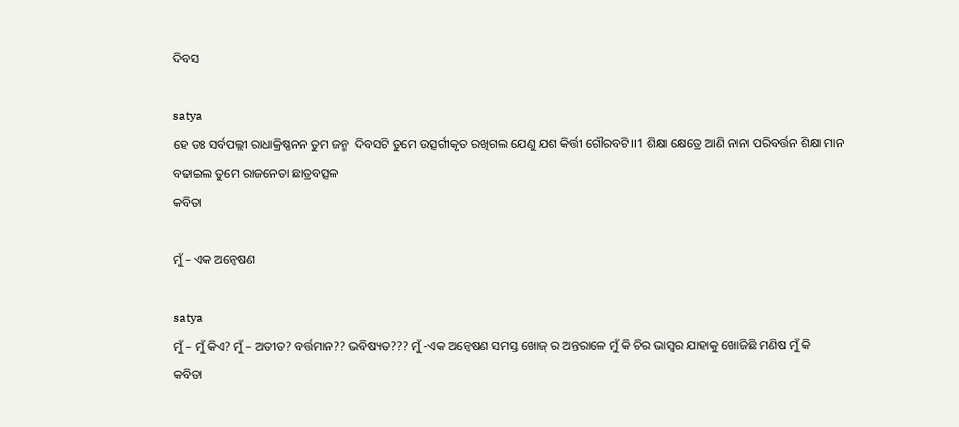ଦିବସ

satya
ହେ ଡଃ ସର୍ବପଲ୍ଲୀ ରାଧାକ୍ରିଷ୍ଣନନ ତୁମ ଜନ୍ମ  ଦିବସଟି ତୁମେ ଉତ୍ସର୍ଗୀକୃତ ରଖିଗଲ ଯେଣୁ ଯଶ କିର୍ତ୍ତୀ ଗୌରବଟି।।1 ଶିକ୍ଷା କ୍ଷେତ୍ରେ ଆଣି ନାନା ପରିବର୍ତ୍ତନ ଶିକ୍ଷା ମାନ ବଢାଇଲ ତୁମେ ରାଜନେତା ଛାତ୍ରବତ୍ସଳ
କବିତା

ମୁଁ – ଏକ ଅନ୍ୱେଷଣ

satya
ମୁଁ – ମୁଁ କିଏ? ମୁଁ – ଅତୀତ? ବର୍ତ୍ତମାନ?? ଭବିଷ୍ୟତ??? ମୁଁ -ଏକ ଅନ୍ୱେଷଣ ସମସ୍ତ ଖୋଜ୍ ର ଅନ୍ତରାଳେ ମୁଁ କି ଚିର ଭାସ୍ବର ଯାହାକୁ ଖୋଜିଛି ମଣିଷ ମୁଁ କି
କବିତା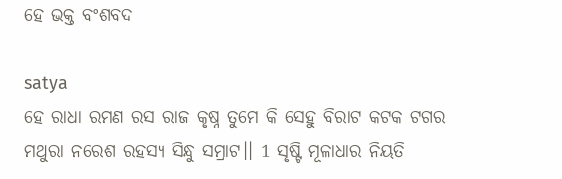ହେ ଭକ୍ତ ବଂଶବଦ

satya
ହେ ରାଧା ରମଣ ରସ ରାଜ କୃଷ୍ନ ତୁମେ କି ସେହୁ ବିରାଟ କଟକ ଟଗର ମଥୁରା ନରେଶ ରହସ୍ୟ ସିନ୍ଧୁ ସମ୍ରାଟ।। 1 ସୃଷ୍ଟି ମୂଳାଧାର ନିୟତି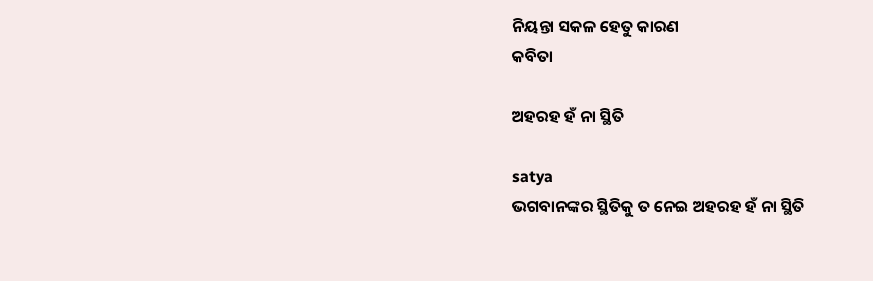ନିୟନ୍ତା ସକଳ ହେତୁ କାରଣ
କବିତା

ଅହରହ ହଁ ନା ସ୍ଥିତି

satya
ଭଗବାନଙ୍କର ସ୍ଥିତିକୁ ତ ନେଇ ଅହରହ ହଁ ନା ସ୍ଥିତି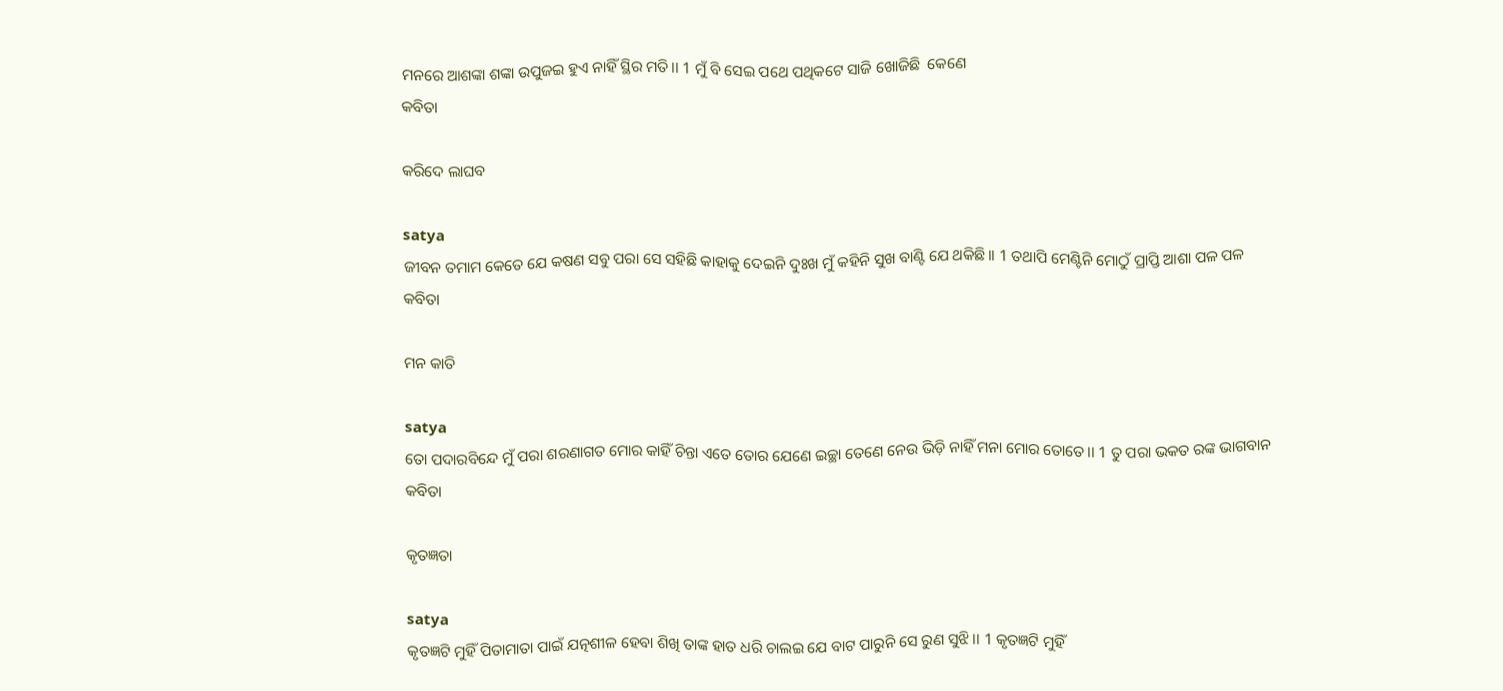ମନରେ ଆଶଙ୍କା ଶଙ୍କା ଉପୁଜଇ ହୁଏ ନାହିଁ ସ୍ଥିର ମତି।। 1 ମୁଁ ବି ସେଇ ପଥେ ପଥିକଟେ ସାଜି ଖୋଜିଛି  କେଣେ
କବିତା

କରିଦେ ଲାଘବ

satya
ଜୀବନ ତମାମ କେତେ ଯେ କଷଣ ସବୁ ପରା ସେ ସହିଛି କାହାକୁ ଦେଇନି ଦୁଃଖ ମୁଁ କହିନି ସୁଖ ବାଣ୍ଟି ଯେ ଥକିଛି।। 1 ତଥାପି ମେଣ୍ଟିନି ମୋଠୁଁ ପ୍ରାପ୍ତି ଆଶା ପଳ ପଳ
କବିତା

ମନ କାତି

satya
ତୋ ପଦାରବିନ୍ଦେ ମୁଁ ପରା ଶରଣାଗତ ମୋର କାହିଁ ଚିନ୍ତା ଏତେ ତୋର ଯେଣେ ଇଚ୍ଛା ତେଣେ ନେଉ ଭିଡ଼ି ନାହିଁ ମନା ମୋର ତୋତେ।। 1 ତୁ ପରା ଭକତ ରଙ୍କ ଭାଗବାନ
କବିତା

କୃତଜ୍ଞତା

satya
କୃତଜ୍ଞଟି ମୁହିଁ ପିତାମାତା ପାଇଁ ଯତ୍ନଶୀଳ ହେବା ଶିଖି ତାଙ୍କ ହାତ ଧରି ଚାଲଇ ଯେ ବାଟ ପାରୁନି ସେ ରୁଣ ସୁଝି।। 1 କୃତଜ୍ଞଟି ମୁହିଁ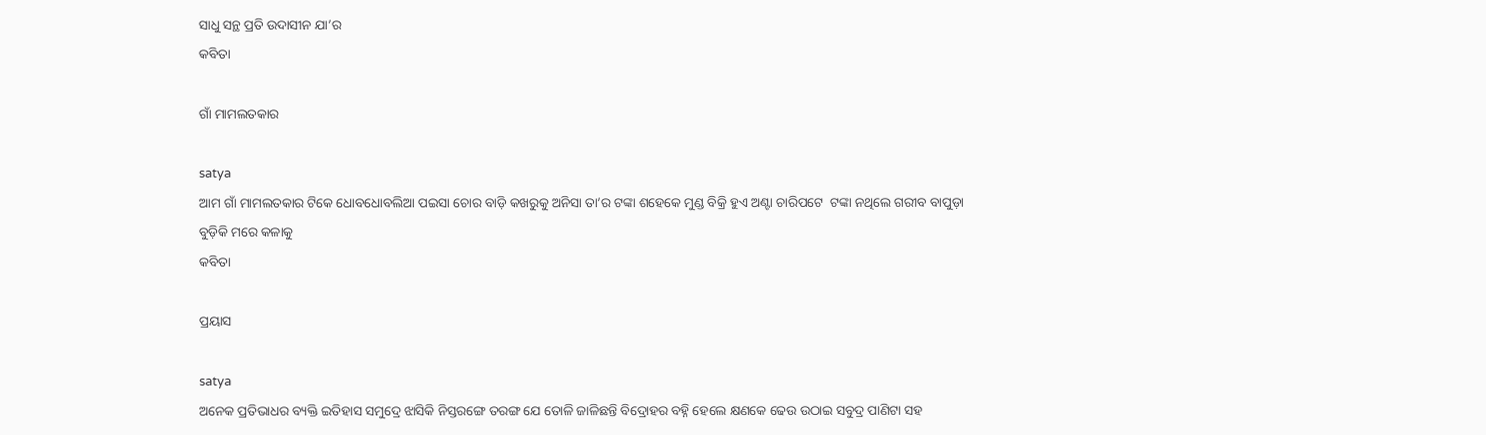ସାଧୁ ସନ୍ଥ ପ୍ରତି ଉଦାସୀନ ଯା’ର
କବିତା

ଗାଁ ମାମଲତକାର

satya
ଆମ ଗାଁ ମାମଲତକାର ଟିକେ ଧୋବଧୋବଲିଆ ପଇସା ଚୋର ବାଡ଼ି କଖରୁକୁ ଅନିସା ତା’ର ଟଙ୍କା ଶହେକେ ମୁଣ୍ଡ ବିକ୍ରି ହୁଏ ଅଣ୍ଟା ଚାରିପଟେ  ଟଙ୍କା ନଥିଲେ ଗରୀବ ବାପୁଡ଼ା ବୁଡ଼ିକି ମରେ କଳାକୁ
କବିତା

ପ୍ରୟାସ

satya
ଅନେକ ପ୍ରତିଭାଧର ବ୍ୟକ୍ତି ଇତିହାସ ସମୁଦ୍ରେ ଝାସିକି ନିସ୍ତରଙ୍ଗେ ତରଙ୍ଗ ଯେ ତୋଳି ଜାଳିଛନ୍ତି ବିଦ୍ରୋହର ବହ୍ନି ହେଲେ କ୍ଷଣକେ ଢେଉ ଉଠାଇ ସବୁଦ୍ର ପାଣିଟା ସହ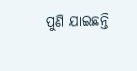ପୁଣି ଯାଇଛନ୍ତି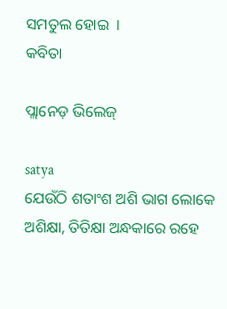ସମତୁଲ ହୋଇ  ।
କବିତା

ପ୍ଲାନେଡ଼ ଭିଲେଜ୍

satya
ଯେଉଁଠି ଶତାଂଶ ଅଶି ଭାଗ ଲୋକେ ଅଶିକ୍ଷା, ତିତିକ୍ଷା ଅନ୍ଧକାରେ ରହେ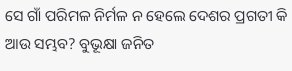ସେ ଗାଁ ପରିମଳ ନିର୍ମଳ ନ ହେଲେ ଦେଶର ପ୍ରଗତୀ କି ଆଉ ସମ୍ଭବ? ବୁଭୂକ୍ଷା ଜନିତ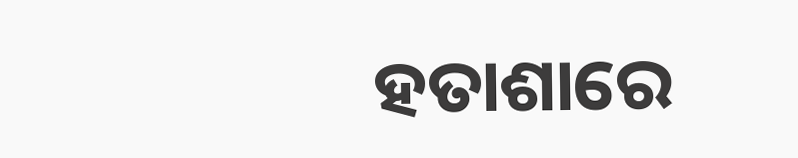ହତାଶାରେ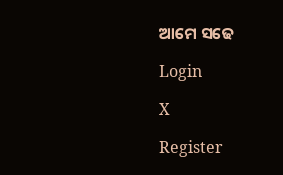ଆମେ ସଢେ

Login

X

Register